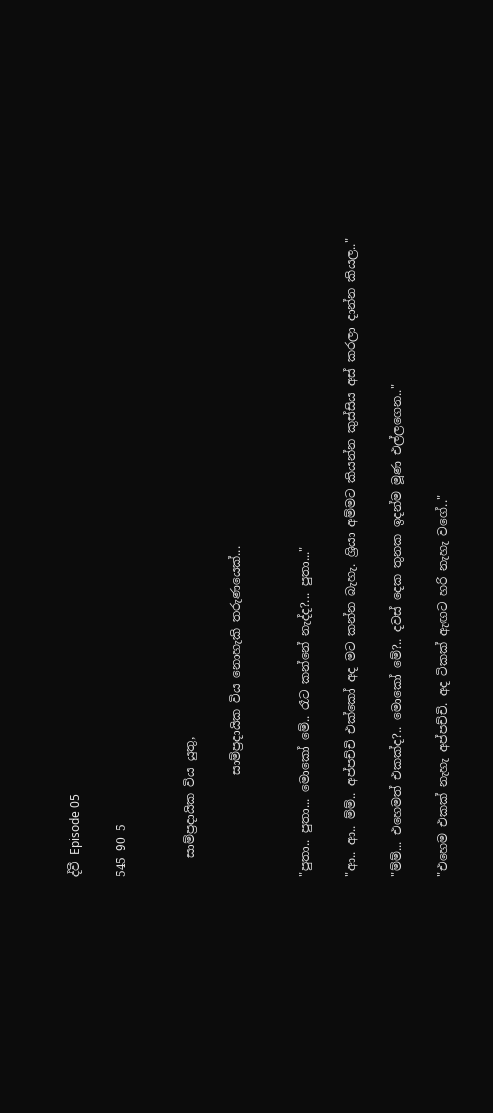ද්වී Episode 05

545 90 5


   සාම්ප්‍රදායික විය යුතු,

                 සාම්ප්‍රදායික විය නොහැකි තරුණයෙක්...


"පුතා.. පුතා... මොකෝ මේ.. රෑට කන්නේ නැද්ද?... පුතා..."

"ආ.. ආ.. ම්ම්.. අප්පච්චි එක්කෝ අද මට කන්න බැහැ. ශ්‍රියා අම්මට කියන්න කුස්සිය අස් කරලා දාන්න කියල.."

"ම්ම්... එහෙමත් එකක්ද?.. මොකෝ මේ?.. දවස් දෙක තුනක ඉදන්ම මූණ එල්ලගෙන.."

"එහෙම එකක් නැහැ අප්පච්චි. අද ටිකක් ඇඟට හරි නැහැ වගේ.."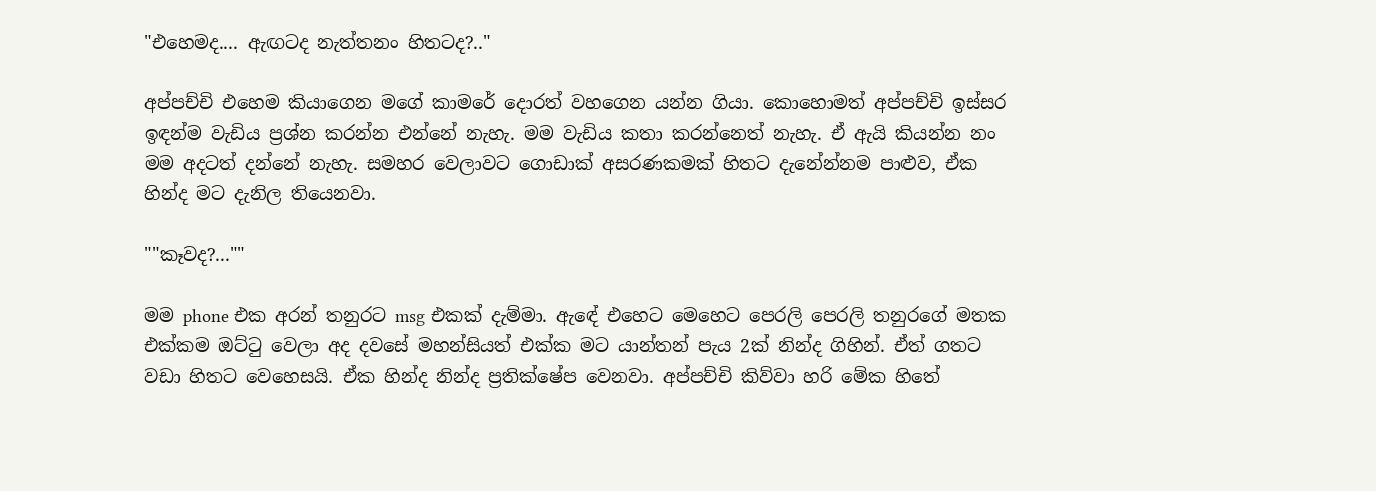"එහෙමද.... ඇඟටද නැත්තනං හිතටද?.."

අප්පච්චි එහෙම කියාගෙන මගේ කාමරේ දොරත් වහගෙන යන්න ගියා. කොහොමත් අප්පච්චි ඉස්සර ඉඳන්ම වැඩිය ප්‍රශ්න කරන්න එන්නේ නැහැ. මම වැඩිය කතා කරන්නෙත් නැහැ. ඒ ඇයි කියන්න නං මම අදටත් දන්නේ නැහැ. සමහර වෙලාවට ගොඩාක් අසරණකමක් හිතට දැනේන්නම පාළුව, ඒක හින්ද මට දැනිල තියෙනවා.

""කෑවද?...""

මම phone එක අරන් තනුරට msg එකක් දැම්මා. ඇඳේ එහෙට මෙහෙට පෙරලි පෙරලි තනුරගේ මතක එක්කම ඔට්ටු වෙලා අද දවසේ මහන්සියත් එක්ක මට යාන්තන් පැය 2ක් නින්ද ගිහින්. ඒත් ගතට වඩා හිතට වෙහෙසයි. ඒක හින්ද නින්ද ප්‍රතික්ෂේප වෙනවා. අප්පච්චි කිව්වා හරි මේක හිතේ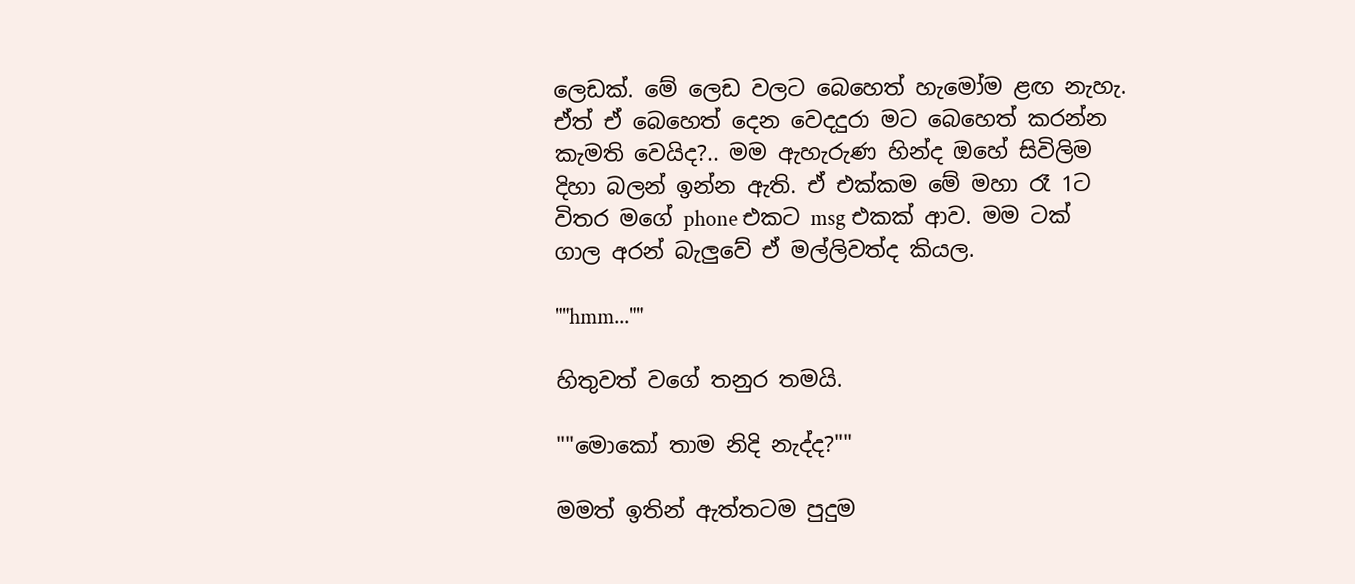ලෙඩක්. මේ ලෙඩ වලට බෙහෙත් හැමෝම ළඟ නැහැ. ඒත් ඒ බෙහෙත් දෙන වෙදදුරා මට බෙහෙත් කරන්න කැමති වෙයිද?.. මම ඇහැරුණ හින්ද ඔහේ සිවිලිම දිහා බලන් ඉන්න ඇති. ඒ එක්කම මේ මහා රෑ 1ට විතර මගේ phone එකට msg එකක් ආව. මම ටක් ගාල අරන් බැලුවේ ඒ මල්ලිවත්ද කියල.

""hmm...""

හිතුවත් වගේ තනුර තමයි.

""මොකෝ තාම නිදි නැද්ද?""

මමත් ඉතින් ඇත්තටම පුදුම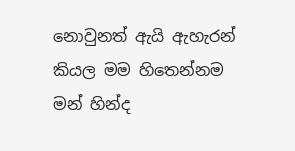නොවුනත් ඇයි ඇහැරන් කියල මම හිතෙන්නම මන් හින්ද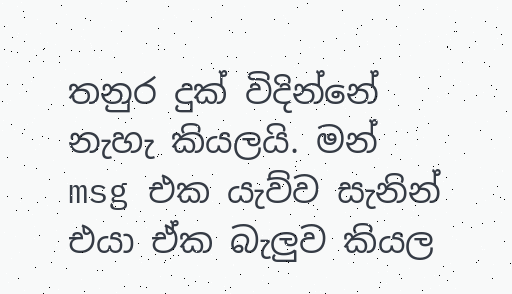තනුර දුක් විදින්නේ නැහැ කියලයි. මන් msg එක යැව්ව සැනින් එයා ඒක බැලුව කියල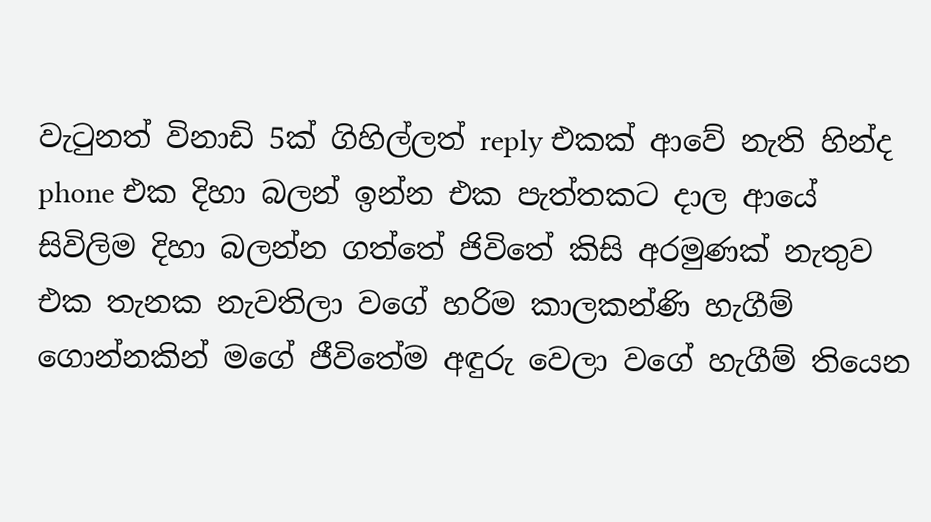වැටුනත් විනාඩි 5ක් ගිහිල්ලත් reply එකක් ආවේ නැති හින්ද phone එක දිහා බලන් ඉන්න එක පැත්තකට දාල ආයේ සිවිලිම දිහා බලන්න ගත්තේ ජිවිතේ කිසි අරමුණක් නැතුව එක තැනක නැවතිලා වගේ හරිම කාලකන්ණි හැගීම් ගොන්නකින් මගේ ජීවිතේම අඳුරු වෙලා වගේ හැගීම් තියෙන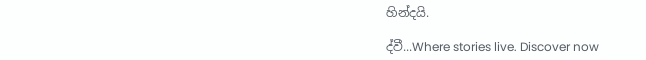හින්දයි.

ද්වී...Where stories live. Discover now